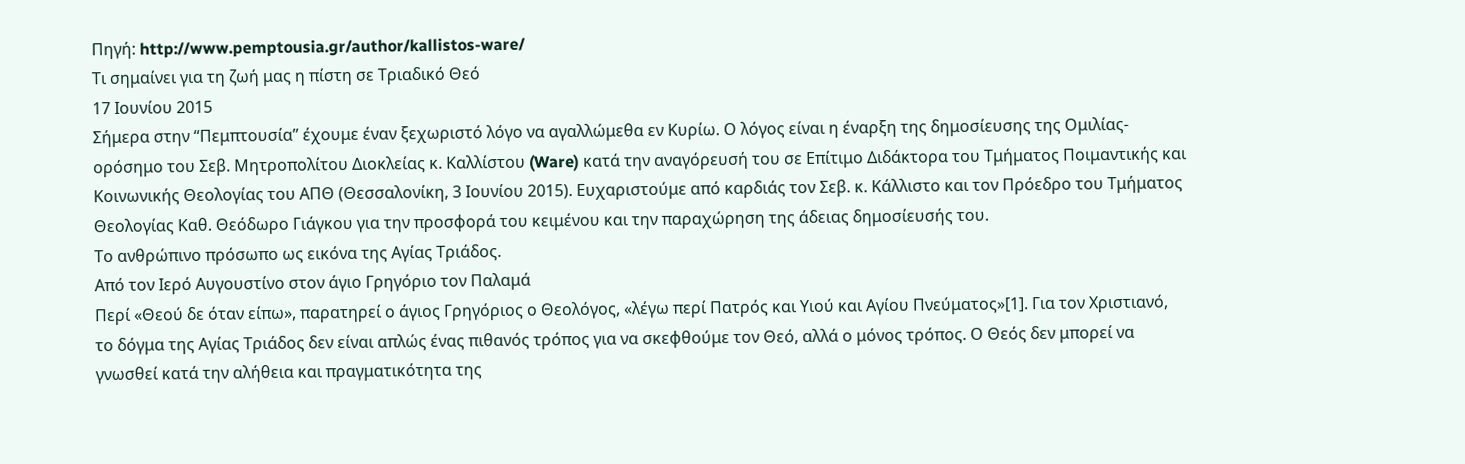Πηγή: http://www.pemptousia.gr/author/kallistos-ware/
Τι σημαίνει για τη ζωή μας η πίστη σε Τριαδικό Θεό
17 Ιουνίου 2015
Σήμερα στην “Πεμπτουσία” έχουμε έναν ξεχωριστό λόγο να αγαλλώμεθα εν Κυρίω. Ο λόγος είναι η έναρξη της δημοσίευσης της Ομιλίας-ορόσημο του Σεβ. Μητροπολίτου Διοκλείας κ. Καλλίστου (Ware) κατά την αναγόρευσή του σε Επίτιμο Διδάκτορα του Τμήματος Ποιμαντικής και Κοινωνικής Θεολογίας του ΑΠΘ (Θεσσαλονίκη, 3 Ιουνίου 2015). Ευχαριστούμε από καρδιάς τον Σεβ. κ. Κάλλιστο και τον Πρόεδρο του Τμήματος Θεολογίας Καθ. Θεόδωρο Γιάγκου για την προσφορά του κειμένου και την παραχώρηση της άδειας δημοσίευσής του.
Το ανθρώπινο πρόσωπο ως εικόνα της Αγίας Τριάδος.
Από τον Ιερό Αυγουστίνο στον άγιο Γρηγόριο τον Παλαμά
Περί «Θεού δε όταν είπω», παρατηρεί ο άγιος Γρηγόριος ο Θεολόγος, «λέγω περί Πατρός και Υιού και Αγίου Πνεύματος»[1]. Για τον Χριστιανό, το δόγμα της Αγίας Τριάδος δεν είναι απλώς ένας πιθανός τρόπος για να σκεφθούμε τον Θεό, αλλά ο μόνος τρόπος. Ο Θεός δεν μπορεί να γνωσθεί κατά την αλήθεια και πραγματικότητα της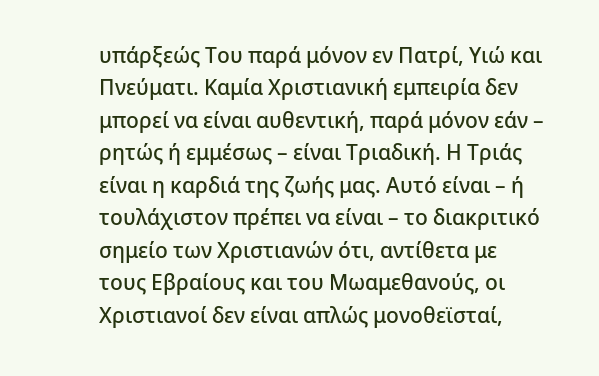υπάρξεώς Του παρά μόνον εν Πατρί, Υιώ και Πνεύματι. Καμία Χριστιανική εμπειρία δεν μπορεί να είναι αυθεντική, παρά μόνον εάν – ρητώς ή εμμέσως – είναι Τριαδική. Η Τριάς είναι η καρδιά της ζωής μας. Αυτό είναι – ή τουλάχιστον πρέπει να είναι – το διακριτικό σημείο των Χριστιανών ότι, αντίθετα με τους Εβραίους και του Μωαμεθανούς, οι Χριστιανοί δεν είναι απλώς μονοθεϊσταί,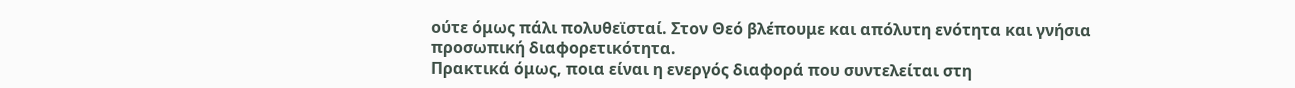ούτε όμως πάλι πολυθεϊσταί. Στον Θεό βλέπουμε και απόλυτη ενότητα και γνήσια προσωπική διαφορετικότητα.
Πρακτικά όμως, ποια είναι η ενεργός διαφορά που συντελείται στη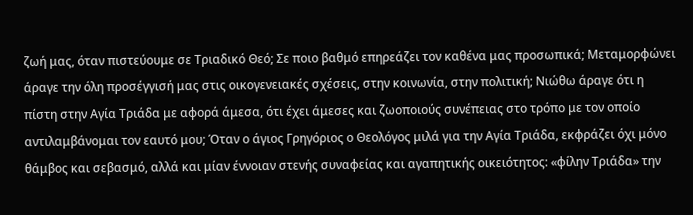ζωή μας, όταν πιστεύουμε σε Τριαδικό Θεό; Σε ποιο βαθμό επηρεάζει τον καθένα μας προσωπικά; Μεταμορφώνει άραγε την όλη προσέγγισή μας στις οικογενειακές σχέσεις, στην κοινωνία, στην πολιτική; Νιώθω άραγε ότι η πίστη στην Αγία Τριάδα με αφορά άμεσα, ότι έχει άμεσες και ζωοποιούς συνέπειας στο τρόπο με τον οποίο αντιλαμβάνομαι τον εαυτό μου; Όταν ο άγιος Γρηγόριος ο Θεολόγος μιλά για την Αγία Τριάδα, εκφράζει όχι μόνο θάμβος και σεβασμό, αλλά και μίαν έννοιαν στενής συναφείας και αγαπητικής οικειότητος: «φίλην Τριάδα» την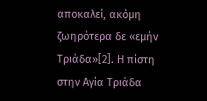αποκαλεί, ακόμη ζωηρότερα δε «εμήν Τριάδα»[2]. Η πίστη στην Αγία Τριάδα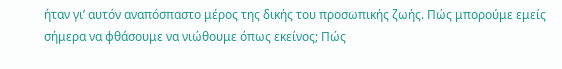ήταν γι’ αυτόν αναπόσπαστο μέρος της δικής του προσωπικής ζωής. Πώς μπορούμε εμείς σήμερα να φθάσουμε να νιώθουμε όπως εκείνος; Πώς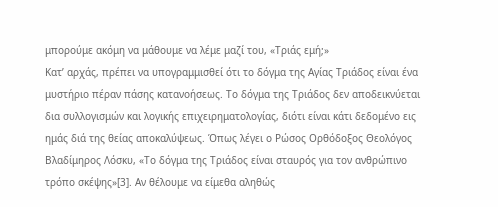μπορούμε ακόμη να μάθουμε να λέμε μαζί του, «Τριάς εμή;»
Κατ’ αρχάς, πρέπει να υπογραμμισθεί ότι το δόγμα της Αγίας Τριάδος είναι ένα μυστήριο πέραν πάσης κατανοήσεως. Το δόγμα της Τριάδος δεν αποδεικνύεται δια συλλογισμών και λογικής επιχειρηματολογίας, διότι είναι κάτι δεδομένο εις ημάς διά της θείας αποκαλύψεως. Όπως λέγει ο Ρώσος Ορθόδοξος Θεολόγος Βλαδίμηρος Λόσκυ, «Το δόγμα της Τριάδος είναι σταυρός για τον ανθρώπινο τρόπο σκέψης»[3]. Αν θέλουμε να είμεθα αληθώς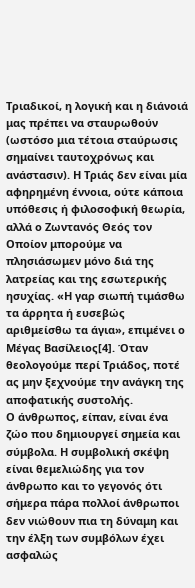Τριαδικοί, η λογική και η διάνοιά μας πρέπει να σταυρωθούν (ωστόσο μια τέτοια σταύρωσις σημαίνει ταυτοχρόνως και ανάστασιν). Η Τριάς δεν είναι μία αφηρημένη έννοια, ούτε κάποια υπόθεσις ή φιλοσοφική θεωρία, αλλά ο Ζωντανός Θεός τον Οποίον μπορούμε να πλησιάσωμεν μόνο διά της λατρείας και της εσωτερικής ησυχίας. «Η γαρ σιωπή τιμάσθω τα άρρητα ή ευσεβώς αριθμείσθω τα άγια», επιμένει ο Μέγας Βασίλειος[4]. Όταν θεολογούμε περί Τριάδος, ποτέ ας μην ξεχνούμε την ανάγκη της αποφατικής συστολής.
Ο άνθρωπος, είπαν, είναι ένα ζώο που δημιουργεί σημεία και σύμβολα. Η συμβολική σκέψη είναι θεμελιώδης για τον άνθρωπο και το γεγονός ότι σήμερα πάρα πολλοί άνθρωποι δεν νιώθουν πια τη δύναμη και την έλξη των συμβόλων έχει ασφαλώς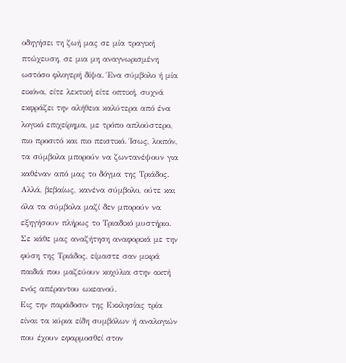οδηγήσει τη ζωή μας σε μία τραγική πτώχευση, σε μια μη αναγνωρισμένη ωστόσο φλογερή δίψα. Ένα σύμβολο ή μία εικόνα, είτε λεκτική είτε οπτική, συχνά εκφράζει την αλήθεια καλύτερα από ένα λογικό επιχείρημα, με τρόπο απλούστερο, πιο προσιτό και πιο πειστικό. Ίσως, λοιπόν, τα σύμβολα μπορούν να ζωντανέψουν για καθέναν από μας το δόγμα της Τριάδος. Αλλά, βεβαίως, κανένα σύμβολο, ούτε και όλα τα σύμβολα μαζί δεν μπορούν να εξηγήσουν πλήρως το Τριαδικό μυστήριο. Σε κάθε μας αναζήτηση αναφορικά με την φύση της Τριάδος, είμαστε σαν μικρά παιδιά που μαζεύουν κοχύλια στην ακτή ενός απέραντου ωκεανού.
Εις την παράδοσιν της Εκκλησίας τρία είναι τα κύρια είδη συμβόλων ή αναλογιών που έχουν εφαρμοσθεί στον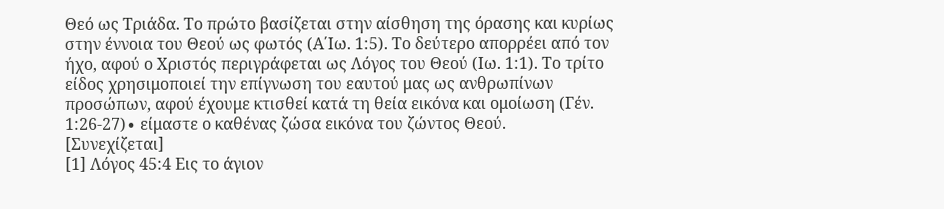Θεό ως Τριάδα. Το πρώτο βασίζεται στην αίσθηση της όρασης και κυρίως στην έννοια του Θεού ως φωτός (Α΄Ιω. 1:5). Το δεύτερο απορρέει από τον ήχο, αφού ο Χριστός περιγράφεται ως Λόγος του Θεού (Ιω. 1:1). Το τρίτο είδος χρησιμοποιεί την επίγνωση του εαυτού μας ως ανθρωπίνων προσώπων, αφού έχουμε κτισθεί κατά τη θεία εικόνα και ομοίωση (Γέν. 1:26-27)∙ είμαστε ο καθένας ζώσα εικόνα του ζώντος Θεού.
[Συνεχίζεται]
[1] Λόγος 45:4 Εις το άγιον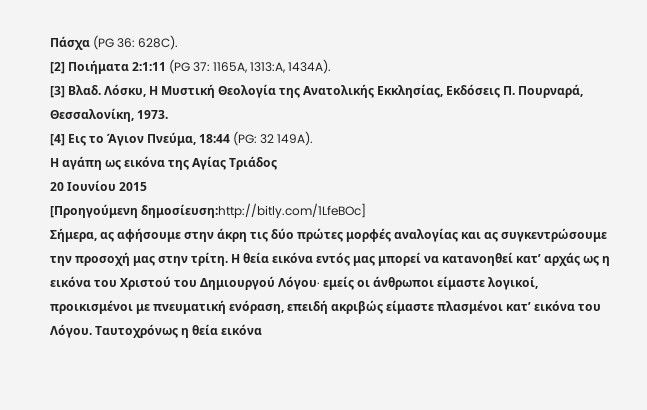Πάσχα (PG 36: 628C).
[2] Ποιήματα 2:1:11 (PG 37: 1165A, 1313:A, 1434A).
[3] Βλαδ. Λόσκυ, Η Μυστική Θεολογία της Ανατολικής Εκκλησίας, Εκδόσεις Π. Πουρναρά, Θεσσαλονίκη, 1973.
[4] Εις το Άγιον Πνεύμα, 18:44 (PG: 32 149A).
Η αγάπη ως εικόνα της Αγίας Τριάδος
20 Ιουνίου 2015
[Προηγούμενη δημοσίευση:http://bitly.com/1LfeBOc]
Σήμερα, ας αφήσουμε στην άκρη τις δύο πρώτες μορφές αναλογίας και ας συγκεντρώσουμε την προσοχή μας στην τρίτη. Η θεία εικόνα εντός μας μπορεί να κατανοηθεί κατ’ αρχάς ως η εικόνα του Χριστού του Δημιουργού Λόγου∙ εμείς οι άνθρωποι είμαστε λογικοί, προικισμένοι με πνευματική ενόραση, επειδή ακριβώς είμαστε πλασμένοι κατ’ εικόνα του Λόγου. Ταυτοχρόνως η θεία εικόνα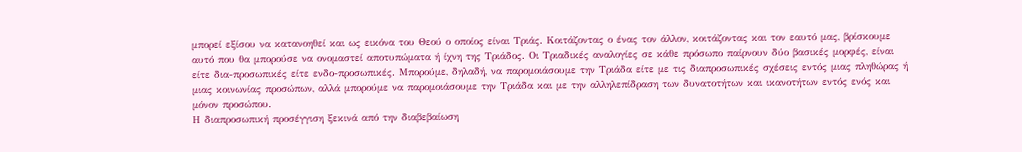μπορεί εξίσου να κατανοηθεί και ως εικόνα του Θεού ο οποίος είναι Τριάς. Κοιτάζοντας ο ένας τον άλλον, κοιτάζοντας και τον εαυτό μας, βρίσκουμε αυτό που θα μπορούσε να ονομαστεί αποτυπώματα ή ίχνη της Τριάδος. Οι Τριαδικές αναλογίες σε κάθε πρόσωπο παίρνουν δύο βασικές μορφές, είναι είτε δια-προσωπικές είτε ενδο-προσωπικές. Μπορούμε, δηλαδή, να παρομοιάσουμε την Τριάδα είτε με τις διαπροσωπικές σχέσεις εντός μιας πληθώρας ή μιας κοινωνίας προσώπων, αλλά μπορούμε να παρομοιάσουμε την Τριάδα και με την αλληλεπίδραση των δυνατοτήτων και ικανοτήτων εντός ενός και μόνον προσώπου.
Η διαπροσωπική προσέγγιση ξεκινά από την διαβεβαίωση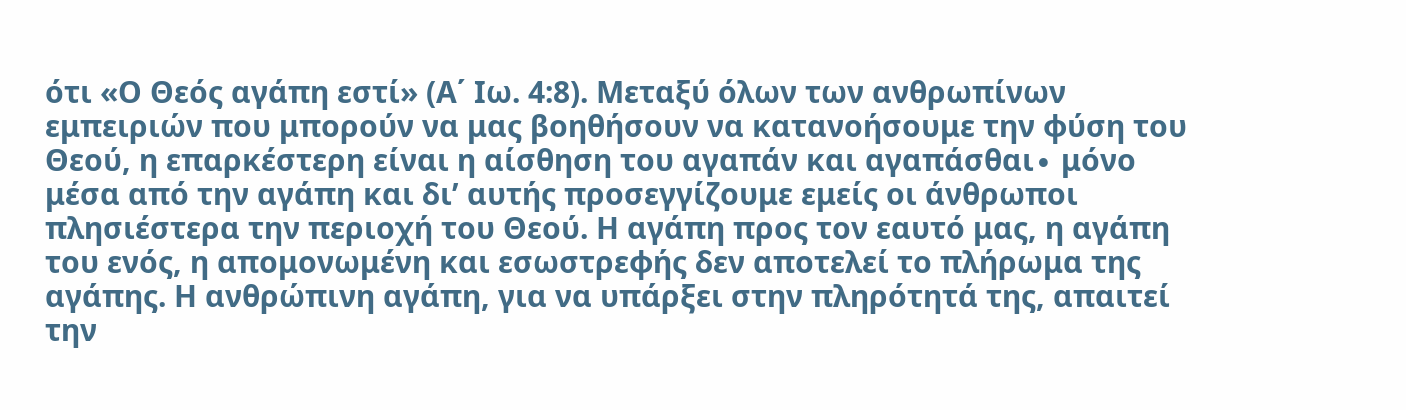ότι «Ο Θεός αγάπη εστί» (Α΄ Ιω. 4:8). Μεταξύ όλων των ανθρωπίνων εμπειριών που μπορούν να μας βοηθήσουν να κατανοήσουμε την φύση του Θεού, η επαρκέστερη είναι η αίσθηση του αγαπάν και αγαπάσθαι∙ μόνο μέσα από την αγάπη και δι’ αυτής προσεγγίζουμε εμείς οι άνθρωποι πλησιέστερα την περιοχή του Θεού. Η αγάπη προς τον εαυτό μας, η αγάπη του ενός, η απομονωμένη και εσωστρεφής δεν αποτελεί το πλήρωμα της αγάπης. Η ανθρώπινη αγάπη, για να υπάρξει στην πληρότητά της, απαιτεί την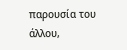παρουσία του άλλου,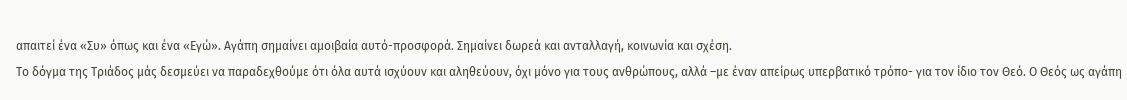απαιτεί ένα «Συ» όπως και ένα «Εγώ». Αγάπη σημαίνει αμοιβαία αυτό-προσφορά. Σημαίνει δωρεά και ανταλλαγή, κοινωνία και σχέση.
Το δόγμα της Τριάδος μάς δεσμεύει να παραδεχθούμε ότι όλα αυτά ισχύουν και αληθεύουν, όχι μόνο για τους ανθρώπους, αλλά –με έναν απείρως υπερβατικό τρόπο- για τον ίδιο τον Θεό. Ο Θεός ως αγάπη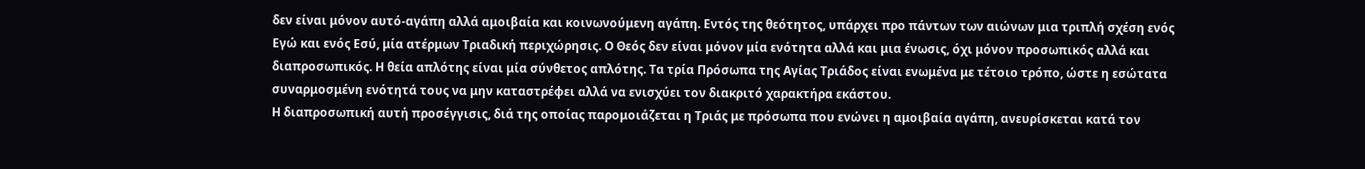δεν είναι μόνον αυτό-αγάπη αλλά αμοιβαία και κοινωνούμενη αγάπη. Εντός της θεότητος, υπάρχει προ πάντων των αιώνων μια τριπλή σχέση ενός Εγώ και ενός Εσύ, μία ατέρμων Τριαδική περιχώρησις. Ο Θεός δεν είναι μόνον μία ενότητα αλλά και μια ένωσις, όχι μόνον προσωπικός αλλά και διαπροσωπικός. Η θεία απλότης είναι μία σύνθετος απλότης. Τα τρία Πρόσωπα της Αγίας Τριάδος είναι ενωμένα με τέτοιο τρόπο, ώστε η εσώτατα συναρμοσμένη ενότητά τους να μην καταστρέφει αλλά να ενισχύει τον διακριτό χαρακτήρα εκάστου.
Η διαπροσωπική αυτή προσέγγισις, διά της οποίας παρομοιάζεται η Τριάς με πρόσωπα που ενώνει η αμοιβαία αγάπη, ανευρίσκεται κατά τον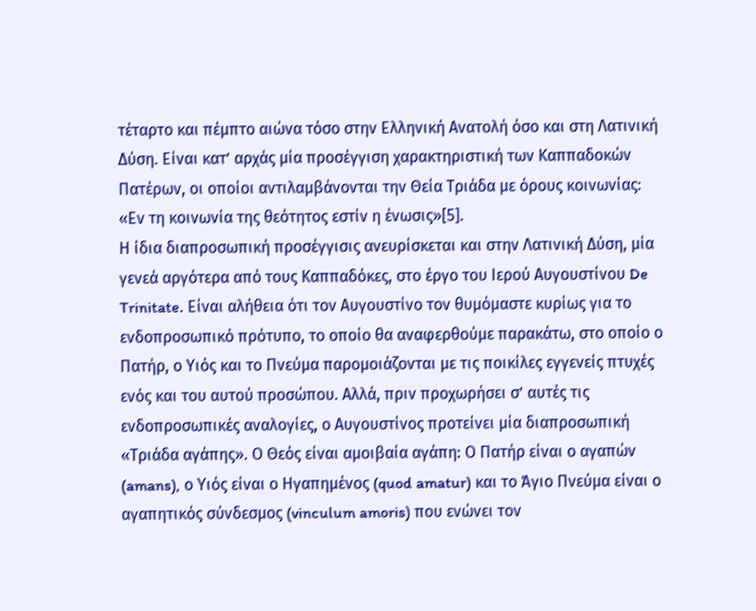τέταρτο και πέμπτο αιώνα τόσο στην Ελληνική Ανατολή όσο και στη Λατινική Δύση. Είναι κατ’ αρχάς μία προσέγγιση χαρακτηριστική των Καππαδοκών Πατέρων, οι οποίοι αντιλαμβάνονται την Θεία Τριάδα με όρους κοινωνίας: «Εν τη κοινωνία της θεότητος εστίν η ένωσις»[5].
Η ίδια διαπροσωπική προσέγγισις ανευρίσκεται και στην Λατινική Δύση, μία γενεά αργότερα από τους Καππαδόκες, στο έργο του Ιερού Αυγουστίνου De Trinitate. Είναι αλήθεια ότι τον Αυγουστίνο τον θυμόμαστε κυρίως για το ενδοπροσωπικό πρότυπο, το οποίο θα αναφερθούμε παρακάτω, στο οποίο ο Πατήρ, ο Υιός και το Πνεύμα παρομοιάζονται με τις ποικίλες εγγενείς πτυχές ενός και του αυτού προσώπου. Αλλά, πριν προχωρήσει σ’ αυτές τις ενδοπροσωπικές αναλογίες, ο Αυγουστίνος προτείνει μία διαπροσωπική «Τριάδα αγάπης». Ο Θεός είναι αμοιβαία αγάπη: Ο Πατήρ είναι ο αγαπών (amans), ο Υιός είναι ο Ηγαπημένος (quod amatur) και το Άγιο Πνεύμα είναι ο αγαπητικός σύνδεσμος (vinculum amoris) που ενώνει τον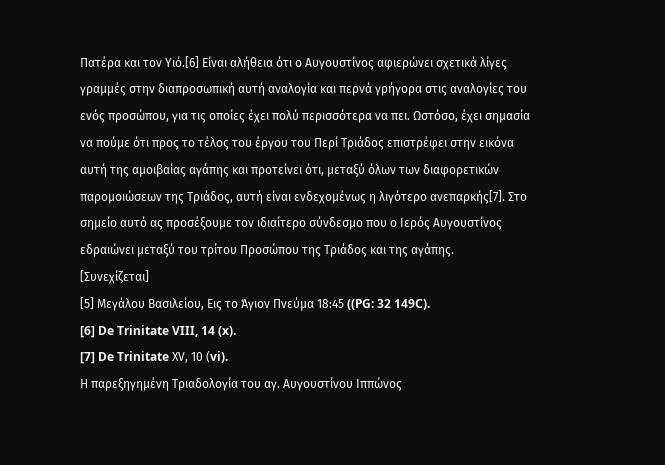Πατέρα και τον Υιό.[6] Είναι αλήθεια ότι ο Αυγουστίνος αφιερώνει σχετικά λίγες γραμμές στην διαπροσωπική αυτή αναλογία και περνά γρήγορα στις αναλογίες του ενός προσώπου, για τις οποίες έχει πολύ περισσότερα να πει. Ωστόσο, έχει σημασία να πούμε ότι προς το τέλος του έργου του Περί Τριάδος επιστρέφει στην εικόνα αυτή της αμοιβαίας αγάπης και προτείνει ότι, μεταξύ όλων των διαφορετικών παρομοιώσεων της Τριάδος, αυτή είναι ενδεχομένως η λιγότερο ανεπαρκής[7]. Στο σημείο αυτό ας προσέξουμε τον ιδιαίτερο σύνδεσμο που ο Ιερός Αυγουστίνος εδραιώνει μεταξύ του τρίτου Προσώπου της Τριάδος και της αγάπης.
[Συνεχίζεται]
[5] Μεγάλου Βασιλείου, Εις το Άγιον Πνεύμα 18:45 ((PG: 32 149C).
[6] De Trinitate VIII, 14 (x).
[7] De Trinitate ΧV, 10 (vi).
Η παρεξηγημένη Τριαδολογία του αγ. Αυγουστίνου Ιππώνος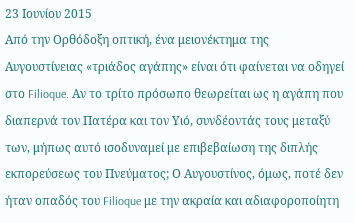23 Ιουνίου 2015
Από την Ορθόδοξη οπτική, ένα μειονέκτημα της Αυγουστίνειας «τριάδος αγάπης» είναι ότι φαίνεται να οδηγεί στο Filioque. Αν το τρίτο πρόσωπο θεωρείται ως η αγάπη που διαπερνά τον Πατέρα και τον Υιό, συνδέοντάς τους μεταξύ των, μήπως αυτό ισοδυναμεί με επιβεβαίωση της διπλής εκπορεύσεως του Πνεύματος; Ο Αυγουστίνος, όμως, ποτέ δεν ήταν οπαδός του Filioque με την ακραία και αδιαφοροποίητη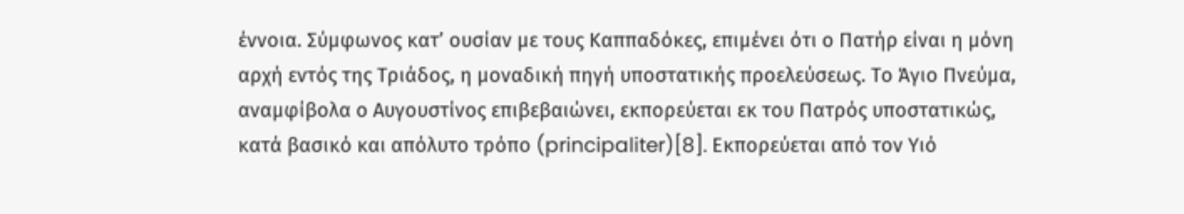έννοια. Σύμφωνος κατ’ ουσίαν με τους Καππαδόκες, επιμένει ότι ο Πατήρ είναι η μόνη αρχή εντός της Τριάδος, η μοναδική πηγή υποστατικής προελεύσεως. Το Άγιο Πνεύμα, αναμφίβολα ο Αυγουστίνος επιβεβαιώνει, εκπορεύεται εκ του Πατρός υποστατικώς, κατά βασικό και απόλυτο τρόπο (principaliter)[8]. Εκπορεύεται από τον Υιό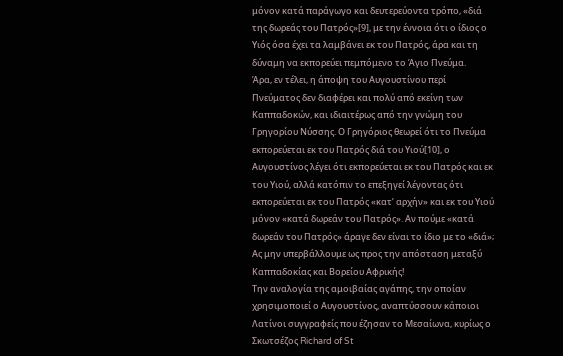μόνον κατά παράγωγο και δευτερεύοντα τρόπο, «διά της δωρεάς του Πατρός»[9], με την έννοια ότι ο ίδιος ο Υιός όσα έχει τα λαμβάνει εκ του Πατρός, άρα και τη δύναμη να εκπορεύει πεμπόμενο το Άγιο Πνεύμα.
Άρα, εν τέλει, η άποψη του Αυγουστίνου περί Πνεύματος δεν διαφέρει και πολύ από εκείνη των Καππαδοκών, και ιδιαιτέρως από την γνώμη του Γρηγορίου Νύσσης. Ο Γρηγόριος θεωρεί ότι το Πνεύμα εκπορεύεται εκ του Πατρός διά του Υιού[10], ο Αυγουστίνος λέγει ότι εκπορεύεται εκ του Πατρός και εκ του Υιού, αλλά κατόπιν το επεξηγεί λέγοντας ότι εκπορεύεται εκ του Πατρός «κατ’ αρχήν» και εκ του Υιού μόνον «κατά δωρεάν του Πατρός». Αν πούμε «κατά δωρεάν του Πατρός» άραγε δεν είναι το ίδιο με το «διά»; Ας μην υπερβάλλουμε ως προς την απόσταση μεταξύ Καππαδοκίας και Βορείου Αφρικής!
Την αναλογία της αμοιβαίας αγάπης, την οποίαν χρησιμοποιεί ο Αυγουστίνος, αναπτύσσουν κάποιοι Λατίνοι συγγραφείς που έζησαν το Μεσαίωνα, κυρίως ο Σκωτσέζος Richard of St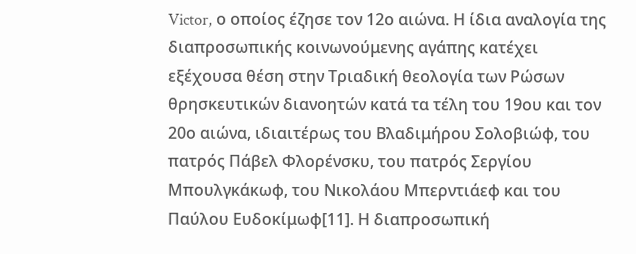Victor, ο οποίος έζησε τον 12ο αιώνα. Η ίδια αναλογία της διαπροσωπικής κοινωνούμενης αγάπης κατέχει εξέχουσα θέση στην Τριαδική θεολογία των Ρώσων θρησκευτικών διανοητών κατά τα τέλη του 19ου και τον 20ο αιώνα, ιδιαιτέρως του Βλαδιμήρου Σολοβιώφ, του πατρός Πάβελ Φλορένσκυ, του πατρός Σεργίου Μπουλγκάκωφ, του Νικολάου Μπερντιάεφ και του Παύλου Ευδοκίμωφ[11]. Η διαπροσωπική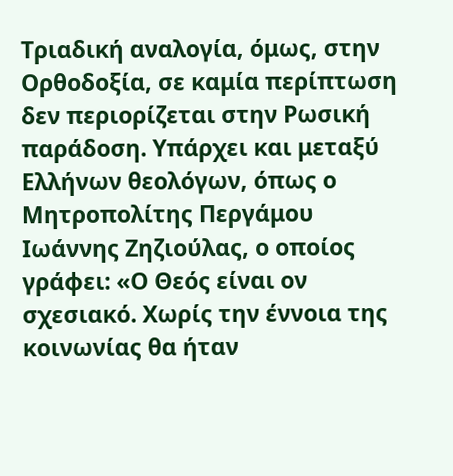Τριαδική αναλογία, όμως, στην Ορθοδοξία, σε καμία περίπτωση δεν περιορίζεται στην Ρωσική παράδοση. Υπάρχει και μεταξύ Ελλήνων θεολόγων, όπως ο Μητροπολίτης Περγάμου Ιωάννης Ζηζιούλας, ο οποίος γράφει: «Ο Θεός είναι ον σχεσιακό. Χωρίς την έννοια της κοινωνίας θα ήταν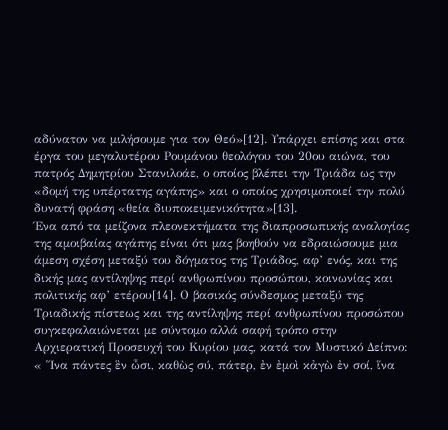αδύνατον να μιλήσουμε για τον Θεό»[12]. Υπάρχει επίσης και στα έργα του μεγαλυτέρου Ρουμάνου θεολόγου του 20ου αιώνα, του πατρός Δημητρίου Στανιλοάε, ο οποίος βλέπει την Τριάδα ως την «δομή της υπέρτατης αγάπης» και ο οποίος χρησιμοποιεί την πολύ δυνατή φράση «θεία διυποκειμενικότητα»[13].
Ένα από τα μείζονα πλεονεκτήματα της διαπροσωπικής αναλογίας της αμοιβαίας αγάπης είναι ότι μας βοηθούν να εδραιώσουμε μια άμεση σχέση μεταξύ του δόγματος της Τριάδος, αφ’ ενός, και της δικής μας αντίληψης περί ανθρωπίνου προσώπου, κοινωνίας και πολιτικής αφ’ ετέρου[14]. Ο βασικός σύνδεσμος μεταξύ της Τριαδικής πίστεως και της αντίληψης περί ανθρωπίνου προσώπου συγκεφαλαιώνεται με σύντομο αλλά σαφή τρόπο στην Αρχιερατική Προσευχή του Κυρίου μας, κατά τον Μυστικό Δείπνο: « Ἵνα πάντες ἓν ὦσι, καθὼς σύ, πάτερ, ἐν ἐμοὶ κἀγὼ ἐν σοί, ἵνα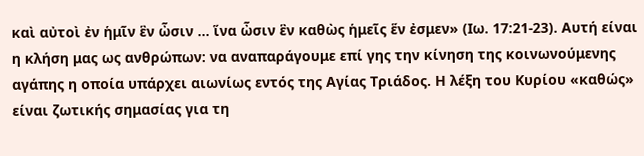καὶ αὐτοὶ ἐν ἡμῖν ἓν ὦσιν … ἵνα ὦσιν ἓν καθὼς ἡμεῖς ἕν ἐσμεν» (Ιω. 17:21-23). Αυτή είναι η κλήση μας ως ανθρώπων: να αναπαράγουμε επί γης την κίνηση της κοινωνούμενης αγάπης η οποία υπάρχει αιωνίως εντός της Αγίας Τριάδος. Η λέξη του Κυρίου «καθώς» είναι ζωτικής σημασίας για τη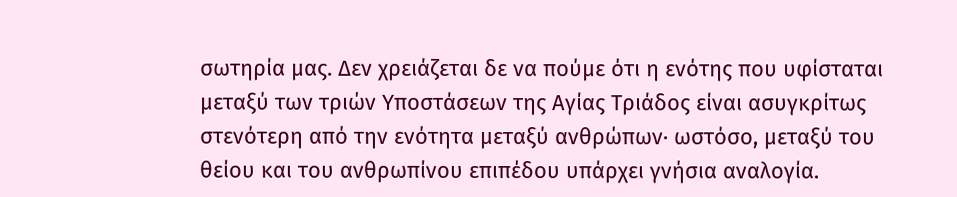σωτηρία μας. Δεν χρειάζεται δε να πούμε ότι η ενότης που υφίσταται μεταξύ των τριών Υποστάσεων της Αγίας Τριάδος είναι ασυγκρίτως στενότερη από την ενότητα μεταξύ ανθρώπων∙ ωστόσο, μεταξύ του θείου και του ανθρωπίνου επιπέδου υπάρχει γνήσια αναλογία.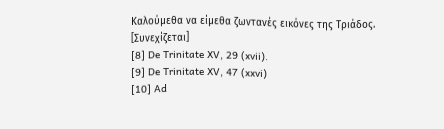Καλούμεθα να είμεθα ζωντανές εικόνες της Τριάδος.
[Συνεχίζεται]
[8] De Trinitate XV, 29 (xvii).
[9] De Trinitate XV, 47 (xxvi)
[10] Ad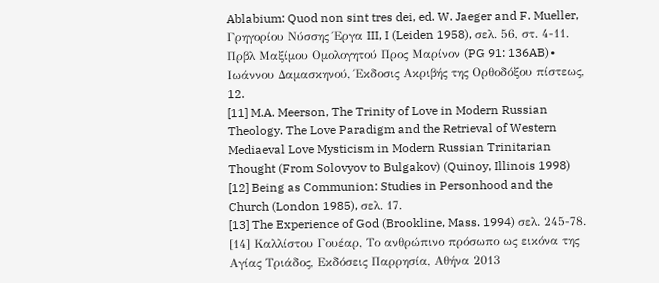Ablabium: Quod non sint tres dei, ed. W. Jaeger and F. Mueller, Γρηγορίου Νύσσης Έργα III, I (Leiden 1958), σελ. 56, στ. 4-11. Πρβλ Μαξίμου Ομολογητού Προς Μαρίνον (PG 91: 136AB)∙ Ιωάννου Δαμασκηνού, Έκδοσις Ακριβής της Ορθοδόξου πίστεως, 12.
[11] M.A. Meerson, The Trinity of Love in Modern Russian Theology. The Love Paradigm and the Retrieval of Western Mediaeval Love Mysticism in Modern Russian Trinitarian Thought (From Solovyov to Bulgakov) (Quinoy, Illinois 1998)
[12] Being as Communion: Studies in Personhood and the Church (London 1985), σελ. 17.
[13] The Experience of God (Brookline, Mass. 1994) σελ. 245-78.
[14] Καλλίστου Γουέαρ, Το ανθρώπινο πρόσωπο ως εικόνα της Αγίας Τριάδος, Εκδόσεις Παρρησία, Αθήνα 2013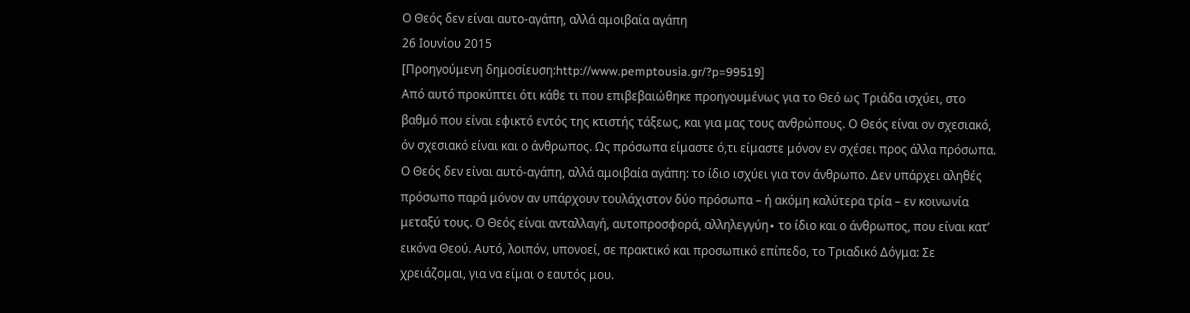Ο Θεός δεν είναι αυτο-αγάπη, αλλά αμοιβαία αγάπη
26 Ιουνίου 2015
[Προηγούμενη δημοσίευση:http://www.pemptousia.gr/?p=99519]
Από αυτό προκύπτει ότι κάθε τι που επιβεβαιώθηκε προηγουμένως για το Θεό ως Τριάδα ισχύει, στο βαθμό που είναι εφικτό εντός της κτιστής τάξεως, και για μας τους ανθρώπους. Ο Θεός είναι ον σχεσιακό, όν σχεσιακό είναι και ο άνθρωπος. Ως πρόσωπα είμαστε ό,τι είμαστε μόνον εν σχέσει προς άλλα πρόσωπα. Ο Θεός δεν είναι αυτό-αγάπη, αλλά αμοιβαία αγάπη: το ίδιο ισχύει για τον άνθρωπο. Δεν υπάρχει αληθές πρόσωπο παρά μόνον αν υπάρχουν τουλάχιστον δύο πρόσωπα – ή ακόμη καλύτερα τρία – εν κοινωνία μεταξύ τους. Ο Θεός είναι ανταλλαγή, αυτοπροσφορά, αλληλεγγύη∙ το ίδιο και ο άνθρωπος, που είναι κατ’ εικόνα Θεού. Αυτό, λοιπόν, υπονοεί, σε πρακτικό και προσωπικό επίπεδο, το Τριαδικό Δόγμα: Σε χρειάζομαι, για να είμαι ο εαυτός μου.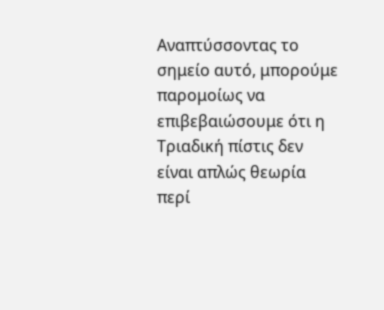Αναπτύσσοντας το σημείο αυτό, μπορούμε παρομοίως να επιβεβαιώσουμε ότι η Τριαδική πίστις δεν είναι απλώς θεωρία περί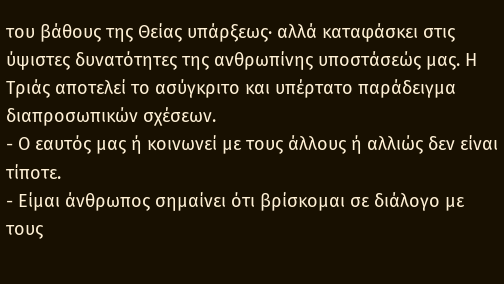του βάθους της Θείας υπάρξεως∙ αλλά καταφάσκει στις ύψιστες δυνατότητες της ανθρωπίνης υποστάσεώς μας. Η Τριάς αποτελεί το ασύγκριτο και υπέρτατο παράδειγμα διαπροσωπικών σχέσεων.
- Ο εαυτός μας ή κοινωνεί με τους άλλους ή αλλιώς δεν είναι τίποτε.
- Είμαι άνθρωπος σημαίνει ότι βρίσκομαι σε διάλογο με τους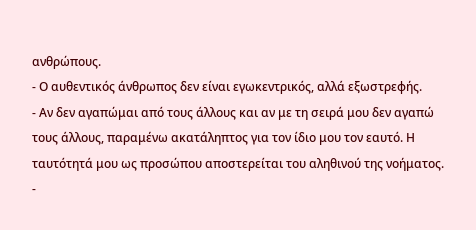ανθρώπους.
- Ο αυθεντικός άνθρωπος δεν είναι εγωκεντρικός, αλλά εξωστρεφής.
- Αν δεν αγαπώμαι από τους άλλους και αν με τη σειρά μου δεν αγαπώ τους άλλους, παραμένω ακατάληπτος για τον ίδιο μου τον εαυτό. Η ταυτότητά μου ως προσώπου αποστερείται του αληθινού της νοήματος.
-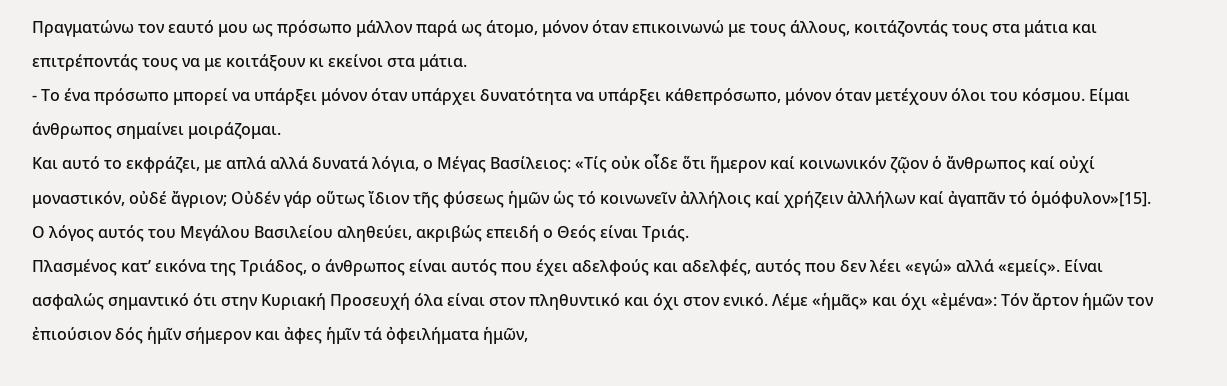Πραγματώνω τον εαυτό μου ως πρόσωπο μάλλον παρά ως άτομο, μόνον όταν επικοινωνώ με τους άλλους, κοιτάζοντάς τους στα μάτια και επιτρέποντάς τους να με κοιτάξουν κι εκείνοι στα μάτια.
- Το ένα πρόσωπο μπορεί να υπάρξει μόνον όταν υπάρχει δυνατότητα να υπάρξει κάθεπρόσωπο, μόνον όταν μετέχουν όλοι του κόσμου. Είμαι άνθρωπος σημαίνει μοιράζομαι.
Και αυτό το εκφράζει, με απλά αλλά δυνατά λόγια, ο Μέγας Βασίλειος: «Τίς οὐκ οἶδε ὅτι ἥμερον καί κοινωνικόν ζῷον ὁ ἄνθρωπος καί οὐχί μοναστικόν, οὐδέ ἄγριον; Οὐδέν γάρ οὕτως ἴδιον τῆς φύσεως ἡμῶν ὡς τό κοινωνεῖν ἀλλήλοις καί χρήζειν ἀλλήλων καί ἀγαπᾶν τό ὁμόφυλον»[15]. Ο λόγος αυτός του Μεγάλου Βασιλείου αληθεύει, ακριβώς επειδή ο Θεός είναι Τριάς.
Πλασμένος κατ’ εικόνα της Τριάδος, ο άνθρωπος είναι αυτός που έχει αδελφούς και αδελφές, αυτός που δεν λέει «εγώ» αλλά «εμείς». Είναι ασφαλώς σημαντικό ότι στην Κυριακή Προσευχή όλα είναι στον πληθυντικό και όχι στον ενικό. Λέμε «ἡμᾶς» και όχι «ἐμένα»: Τόν ἄρτον ἡμῶν τον ἐπιούσιον δός ἡμῖν σήμερον και ἀφες ἡμῖν τά ὀφειλήματα ἡμῶν,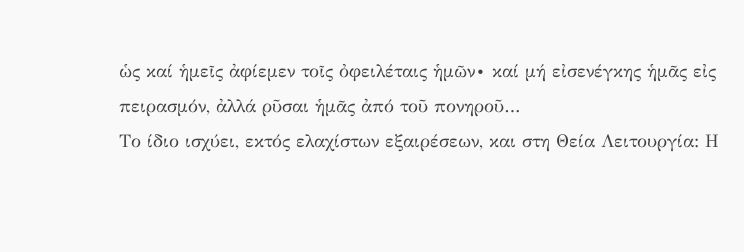ὡς καί ἡμεῖς ἀφίεμεν τοῖς ὀφειλέταις ἡμῶν∙ καί μή εἰσενέγκης ἡμᾶς εἰς πειρασμόν, ἀλλά ρῦσαι ἡμᾶς ἀπό τοῦ πονηροῦ…
Το ίδιο ισχύει, εκτός ελαχίστων εξαιρέσεων, και στη Θεία Λειτουργία: Η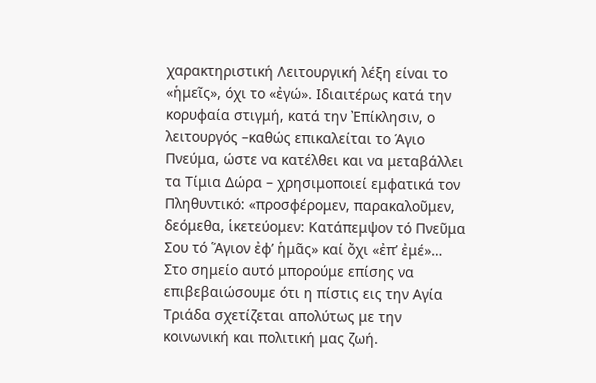χαρακτηριστική Λειτουργική λέξη είναι το «ἡμεῖς», όχι το «ἐγώ». Ιδιαιτέρως κατά την κορυφαία στιγμή, κατά την Ἐπίκλησιν, ο λειτουργός –καθώς επικαλείται το Άγιο Πνεύμα, ώστε να κατέλθει και να μεταβάλλει τα Τίμια Δώρα – χρησιμοποιεί εμφατικά τον Πληθυντικό: «προσφέρομεν, παρακαλοῦμεν, δεόμεθα, ἱκετεύομεν: Κατάπεμψον τό Πνεῦμα Σου τό Ἅγιον ἐφ’ ἡμᾶς» καί ὄχι «ἐπ’ ἐμέ»…
Στο σημείο αυτό μπορούμε επίσης να επιβεβαιώσουμε ότι η πίστις εις την Αγία Τριάδα σχετίζεται απολύτως με την κοινωνική και πολιτική μας ζωή.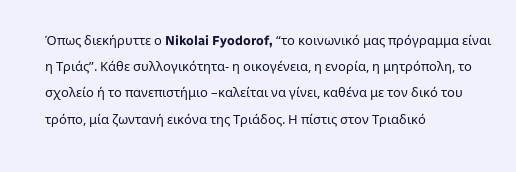Όπως διεκήρυττε ο Nikolai Fyodorof, “το κοινωνικό μας πρόγραμμα είναι η Τριάς”. Κάθε συλλογικότητα- η οικογένεια, η ενορία, η μητρόπολη, το σχολείο ή το πανεπιστήμιο –καλείται να γίνει, καθένα με τον δικό του τρόπο, μία ζωντανή εικόνα της Τριάδος. Η πίστις στον Τριαδικό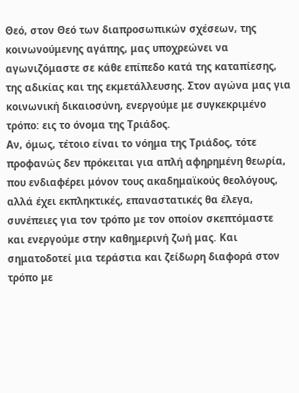Θεό, στον Θεό των διαπροσωπικών σχέσεων, της κοινωνούμενης αγάπης, μας υποχρεώνει να αγωνιζόμαστε σε κάθε επίπεδο κατά της καταπίεσης, της αδικίας και της εκμετάλλευσης. Στον αγώνα μας για κοινωνική δικαιοσύνη, ενεργούμε με συγκεκριμένο τρόπο: εις το όνομα της Τριάδος.
Αν, όμως, τέτοιο είναι το νόημα της Τριάδος, τότε προφανώς δεν πρόκειται για απλή αφηρημένη θεωρία, που ενδιαφέρει μόνον τους ακαδημαϊκούς θεολόγους, αλλά έχει εκπληκτικές, επαναστατικές θα έλεγα, συνέπειες για τον τρόπο με τον οποίον σκεπτόμαστε και ενεργούμε στην καθημερινή ζωή μας. Και σηματοδοτεί μια τεράστια και ζείδωρη διαφορά στον τρόπο με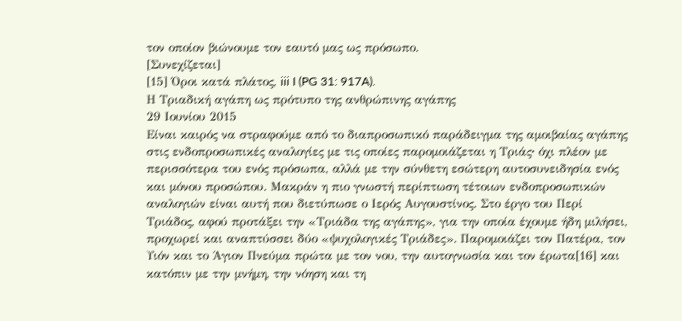τον οποίον βιώνουμε τον εαυτό μας ως πρόσωπο.
[Συνεχίζεται]
[15] Όροι κατά πλάτος, iii I (PG 31: 917A).
Η Τριαδική αγάπη ως πρότυπο της ανθρώπινης αγάπης
29 Ιουνίου 2015
Είναι καιρός να στραφούμε από το διαπροσωπικό παράδειγμα της αμοιβαίας αγάπης στις ενδοπροσωπικές αναλογίες με τις οποίες παρομοιάζεται η Τριάς∙ όχι πλέον με περισσότερα του ενός πρόσωπα, αλλά με την σύνθετη εσώτερη αυτοσυνειδησία ενός και μόνου προσώπου. Μακράν η πιο γνωστή περίπτωση τέτοιων ενδοπροσωπικών αναλογιών είναι αυτή που διετύπωσε ο Ιερός Αυγουστίνος. Στο έργο του Περί Τριάδος, αφού προτάξει την «Τριάδα της αγάπης», για την οποία έχουμε ήδη μιλήσει, προχωρεί και αναπτύσσει δύο «ψυχολογικές Τριάδες». Παρομοιάζει τον Πατέρα, τον Υιόν και το Άγιον Πνεύμα πρώτα με τον νου, την αυτογνωσία και τον έρωτα[16] και κατόπιν με την μνήμη, την νόηση και τη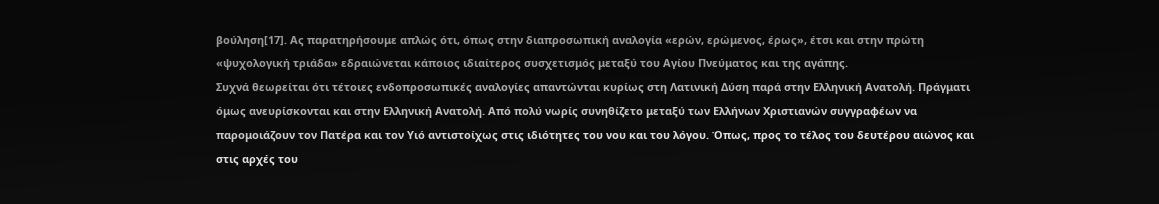βούληση[17]. Ας παρατηρήσουμε απλώς ότι, όπως στην διαπροσωπική αναλογία «ερών, ερώμενος, έρως», έτσι και στην πρώτη «ψυχολογική τριάδα» εδραιώνεται κάποιος ιδιαίτερος συσχετισμός μεταξύ του Αγίου Πνεύματος και της αγάπης.
Συχνά θεωρείται ότι τέτοιες ενδοπροσωπικές αναλογίες απαντώνται κυρίως στη Λατινική Δύση παρά στην Ελληνική Ανατολή. Πράγματι όμως ανευρίσκονται και στην Ελληνική Ανατολή. Από πολύ νωρίς συνηθίζετο μεταξύ των Ελλήνων Χριστιανών συγγραφέων να παρομοιάζουν τον Πατέρα και τον Υιό αντιστοίχως στις ιδιότητες του νου και του λόγου. Όπως, προς το τέλος του δευτέρου αιώνος και στις αρχές του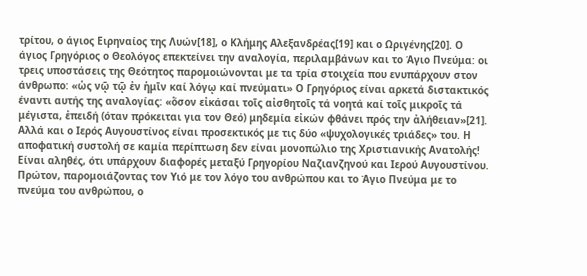τρίτου, ο άγιος Ειρηναίος της Λυών[18], ο Κλήμης Αλεξανδρέας[19] και ο Ωριγένης[20]. Ο άγιος Γρηγόριος ο Θεολόγος επεκτείνει την αναλογία, περιλαμβάνων και το Άγιο Πνεύμα: οι τρεις υποστάσεις της Θεότητος παρομοιώνονται με τα τρία στοιχεία που ενυπάρχουν στον άνθρωπο: «ὡς νῷ τῷ ἐν ἡμῑν καί λόγῳ καί πνεύματι» Ο Γρηγόριος είναι αρκετά διστακτικός έναντι αυτής της αναλογίας: «ὅσον εἰκάσαι τοῖς αἰσθητοῖς τά νοητά καί τοῖς μικροῖς τά μέγιστα, ἐπειδή (όταν πρόκειται για τον Θεό) μηδεμία εἰκών φθάνει πρός την ἀλήθειαν»[21]. Αλλά και ο Ιερός Αυγουστίνος είναι προσεκτικός με τις δύο «ψυχολογικές τριάδες» του. Η αποφατική συστολή σε καμία περίπτωση δεν είναι μονοπώλιο της Χριστιανικής Ανατολής!
Είναι αληθές, ότι υπάρχουν διαφορές μεταξύ Γρηγορίου Ναζιανζηνού και Ιερού Αυγουστίνου. Πρώτον, παρομοιάζοντας τον Υιό με τον λόγο του ανθρώπου και το Άγιο Πνεύμα με το πνεύμα του ανθρώπου, ο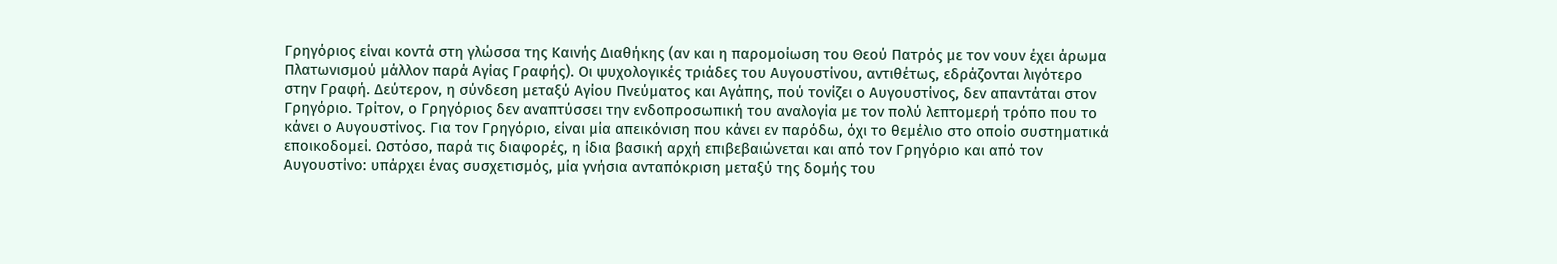Γρηγόριος είναι κοντά στη γλώσσα της Καινής Διαθήκης (αν και η παρομοίωση του Θεού Πατρός με τον νουν έχει άρωμα Πλατωνισμού μάλλον παρά Αγίας Γραφής). Οι ψυχολογικές τριάδες του Αυγουστίνου, αντιθέτως, εδράζονται λιγότερο στην Γραφή. Δεύτερον, η σύνδεση μεταξύ Αγίου Πνεύματος και Αγάπης, πού τονίζει ο Αυγουστίνος, δεν απαντάται στον Γρηγόριο. Τρίτον, ο Γρηγόριος δεν αναπτύσσει την ενδοπροσωπική του αναλογία με τον πολύ λεπτομερή τρόπο που το κάνει ο Αυγουστίνος. Για τον Γρηγόριο, είναι μία απεικόνιση που κάνει εν παρόδω, όχι το θεμέλιο στο οποίο συστηματικά εποικοδομεί. Ωστόσο, παρά τις διαφορές, η ίδια βασική αρχή επιβεβαιώνεται και από τον Γρηγόριο και από τον Αυγουστίνο: υπάρχει ένας συσχετισμός, μία γνήσια ανταπόκριση μεταξύ της δομής του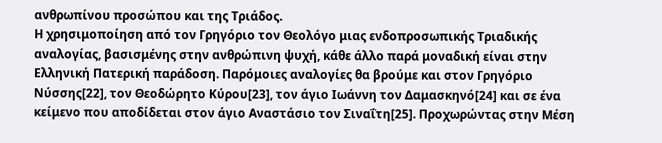ανθρωπίνου προσώπου και της Τριάδος.
Η χρησιμοποίηση από τον Γρηγόριο τον Θεολόγο μιας ενδοπροσωπικής Τριαδικής αναλογίας, βασισμένης στην ανθρώπινη ψυχή, κάθε άλλο παρά μοναδική είναι στην Ελληνική Πατερική παράδοση. Παρόμοιες αναλογίες θα βρούμε και στον Γρηγόριο Νύσσης[22], τον Θεοδώρητο Κύρου[23], τον άγιο Ιωάννη τον Δαμασκηνό[24] και σε ένα κείμενο που αποδίδεται στον άγιο Αναστάσιο τον Σιναΐτη[25]. Προχωρώντας στην Μέση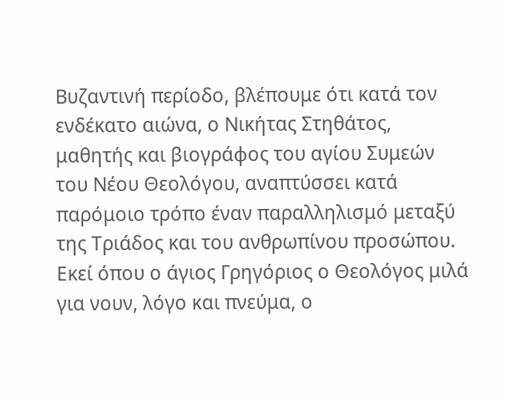Βυζαντινή περίοδο, βλέπουμε ότι κατά τον ενδέκατο αιώνα, ο Νικήτας Στηθάτος, μαθητής και βιογράφος του αγίου Συμεών του Νέου Θεολόγου, αναπτύσσει κατά παρόμοιο τρόπο έναν παραλληλισμό μεταξύ της Τριάδος και του ανθρωπίνου προσώπου. Εκεί όπου ο άγιος Γρηγόριος ο Θεολόγος μιλά για νουν, λόγο και πνεύμα, ο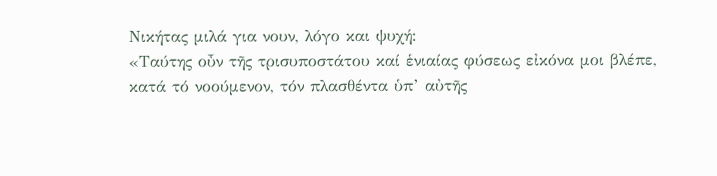Νικήτας μιλά για νουν, λόγο και ψυχή:
«Ταύτης οὖν τῆς τρισυποστάτου καί ἑνιαίας φύσεως εἰκόνα μοι βλέπε, κατά τό νοούμενον, τόν πλασθέντα ὑπ’ αὐτῆς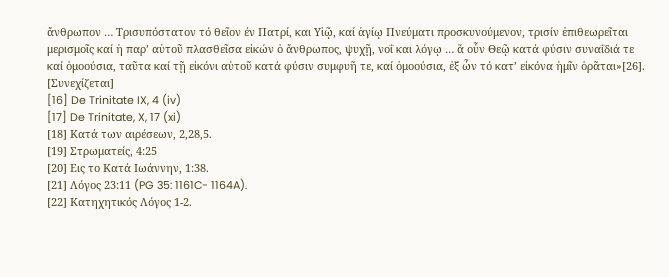ἄνθρωπον … Τρισυπόστατον τό θεῖον έν Πατρί, και Υἱῷ, καί ἁγίῳ Πνεύματι προσκυνούμενον, τρισίν ἐπιθεωρεῖται μερισμοῖς καί ἡ παρ’ αὐτοῦ πλασθεῖσα εἰκών ὁ ἄνθρωπος, ψυχῇ, νοΐ και λόγῳ … ἅ οὖν Θεῷ κατά φύσιν συναΐδιά τε καί ὁμοούσια, ταῦτα καί τῇ εἰκόνι αὐτοῦ κατά φύσιν συμφυῆ τε, καί ὁμοούσια, ἐξ ὧν τό κατ’ εἰκόνα ἡμῖν ὁρᾶται»[26].
[Συνεχίζεται]
[16] De Trinitate IX, 4 (iv)
[17] De Trinitate, X, 17 (xi)
[18] Κατά των αιρέσεων, 2,28,5.
[19] Στρωματείς, 4:25
[20] Εις το Κατά Ιωάννην, 1:38.
[21] Λόγος 23:11 (PG 35: 1161C- 1164A).
[22] Κατηχητικός Λόγος 1-2.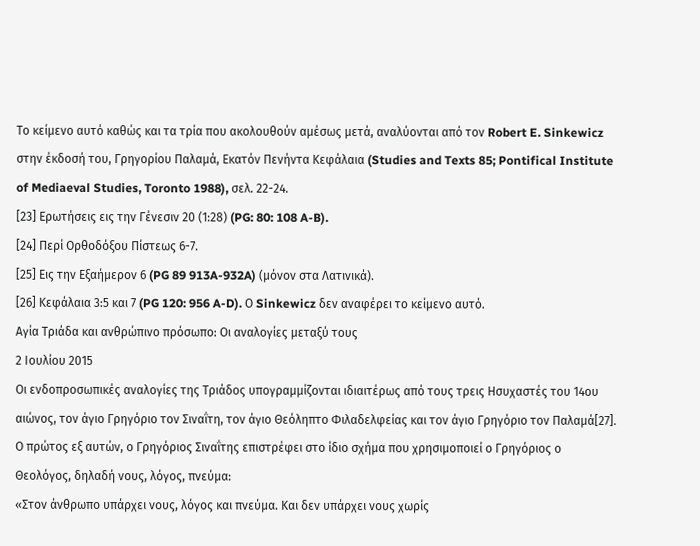Το κείμενο αυτό καθώς και τα τρία που ακολουθούν αμέσως μετά, αναλύονται από τον Robert E. Sinkewicz στην έκδοσή του, Γρηγορίου Παλαμά, Εκατόν Πενήντα Κεφάλαια (Studies and Texts 85; Pontifical Institute of Mediaeval Studies, Toronto 1988), σελ. 22-24.
[23] Ερωτήσεις εις την Γένεσιν 20 (1:28) (PG: 80: 108 A-B).
[24] Περί Ορθοδόξου Πίστεως 6-7.
[25] Εις την Εξαήμερον 6 (PG 89 913A-932A) (μόνον στα Λατινικά).
[26] Κεφάλαια 3:5 και 7 (PG 120: 956 A-D). Ο Sinkewicz δεν αναφέρει το κείμενο αυτό.
Αγία Τριάδα και ανθρώπινο πρόσωπο: Οι αναλογίες μεταξύ τους
2 Ιουλίου 2015
Οι ενδοπροσωπικές αναλογίες της Τριάδος υπογραμμίζονται ιδιαιτέρως από τους τρεις Ησυχαστές του 14ου αιώνος, τον άγιο Γρηγόριο τον Σιναΐτη, τον άγιο Θεόληπτο Φιλαδελφείας και τον άγιο Γρηγόριο τον Παλαμά[27]. Ο πρώτος εξ αυτών, ο Γρηγόριος Σιναΐτης επιστρέφει στο ίδιο σχήμα που χρησιμοποιεί ο Γρηγόριος ο Θεολόγος, δηλαδή νους, λόγος, πνεύμα:
«Στον άνθρωπο υπάρχει νους, λόγος και πνεύμα. Και δεν υπάρχει νους χωρίς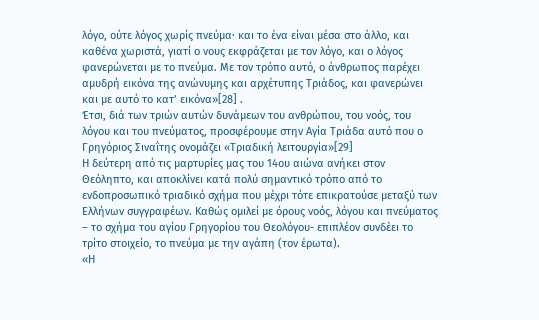λόγο, ούτε λόγος χωρίς πνεύμα∙ και το ένα είναι μέσα στο άλλο, και καθένα χωριστά, γιατί ο νους εκφράζεται με τον λόγο, και ο λόγος φανερώνεται με το πνεύμα. Με τον τρόπο αυτό, ο άνθρωπος παρέχει αμυδρή εικόνα της ανώνυμης και αρχέτυπης Τριάδος, και φανερώνει και με αυτό το κατ’ εικόνα»[28] .
Έτσι, διά των τριών αυτών δυνάμεων του ανθρώπου, του νοός, του λόγου και του πνεύματος, προσφέρουμε στην Αγία Τριάδα αυτό που ο Γρηγόριος Σιναΐτης ονομάζει «Τριαδική λειτουργία»[29]
Η δεύτερη από τις μαρτυρίες μας του 14ου αιώνα ανήκει στον Θεόληπτο, και αποκλίνει κατά πολύ σημαντικό τρόπο από το ενδοπροσωπικό τριαδικό σχήμα που μέχρι τότε επικρατούσε μεταξύ των Ελλήνων συγγραφέων. Καθώς ομιλεί με όρους νοός, λόγου και πνεύματος – το σχήμα του αγίου Γρηγορίου του Θεολόγου- επιπλέον συνδέει το τρίτο στοιχείο, το πνεύμα με την αγάπη (τον έρωτα).
«Η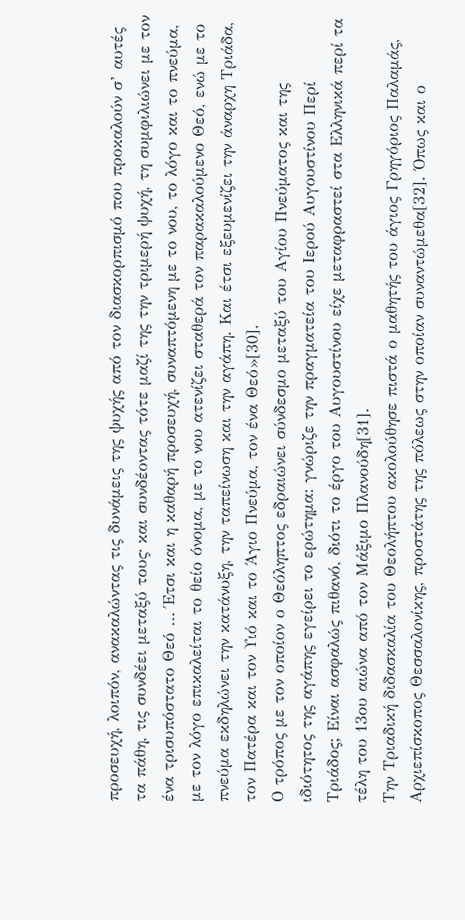προσευχή, λοιπόν, ανακαλώντας τις δυνάμεις της ψυχής από τον διασκορπισμό που προκαλούν σ’ αυτές τα πάθη, τις συνδέει μεταξύ τους∙ και συνδέοντας τότε μαζί της την τριμερή ψυχή, τη συμφιλιώνει με τον ένα τρισυπόστατο Θεό … Έτσι και η καθαρή προσευχή, συναπτόμενη με το νου, το λόγο και το πνεύμα, με τον λόγο επικαλείται το θείο όνομα, με το νου ατενίζει σταθερά τον παρακαλούμενο Θεό, ενώ με το πνεύμα εκδηλώνει την κατάνυξη, την ταπείνωση και την αγάπη. Και έτσι εξευμενίζει την άναρχη Τριάδα, τον Πατέρα και τον Υιό και το Άγιο Πνεύμα, τον ένα Θεό»[30].
Ο τρόπος με τον οποίον ο Θεόληπτος εδραιώνει σύνδεσμο μεταξύ του Αγίου Πνεύματος και της ιδιότητος της αγάπης εγείρει το ερώτημα: γνώριζε την πραγματεία του Ιερού Αυγουστίνου Περί Τριάδος; Είναι ασφαλώς πιθανό, διότι το έργο του Αυγουστίνου είχε μεταφραστεί στα Ελληνικά περί τα τέλη του 13ου αιώνα από τον Μάξιμο Πλανούδη[31].
Την Τριαδική διδασκαλία του Θεολήπτου ακολούθησε πιστά ο μαθητής του άγιος Γρηγόριος Παλαμάς, Αρχιεπίσκοπος Θεσσαλονίκης, προστάτης της πόλεως στην οποίαν συναντώμεθα[32]. Όπως και ο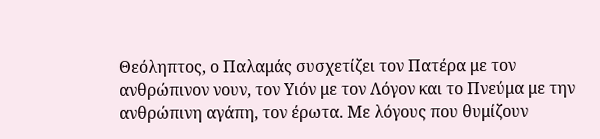Θεόληπτος, ο Παλαμάς συσχετίζει τον Πατέρα με τον ανθρώπινον νουν, τον Υιόν με τον Λόγον και το Πνεύμα με την ανθρώπινη αγάπη, τον έρωτα. Με λόγους που θυμίζουν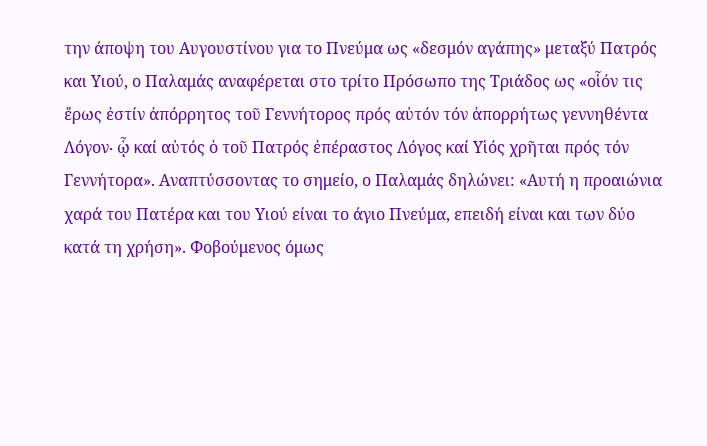την άποψη του Αυγουστίνου για το Πνεύμα ως «δεσμόν αγάπης» μεταξύ Πατρός και Υιού, ο Παλαμάς αναφέρεται στο τρίτο Πρόσωπο της Τριάδος ως «οἷόν τις ἔρως ἐστίν ἀπόρρητος τοῦ Γεννήτορος πρός αὐτόν τόν ἀπορρήτως γεννηθέντα Λόγον∙ ᾧ καί αὐτός ὁ τοῦ Πατρός ἐπέραστος Λόγος καί Υἱός χρῆται πρός τόν Γεννήτορα». Αναπτύσσοντας το σημείο, ο Παλαμάς δηλώνει: «Αυτή η προαιώνια χαρά του Πατέρα και του Υιού είναι το άγιο Πνεύμα, επειδή είναι και των δύο κατά τη χρήση». Φοβούμενος όμως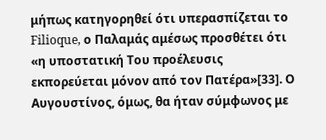μήπως κατηγορηθεί ότι υπερασπίζεται το Filioque, ο Παλαμάς αμέσως προσθέτει ότι «η υποστατική Του προέλευσις εκπορεύεται μόνον από τον Πατέρα»[33]. Ο Αυγουστίνος, όμως, θα ήταν σύμφωνος με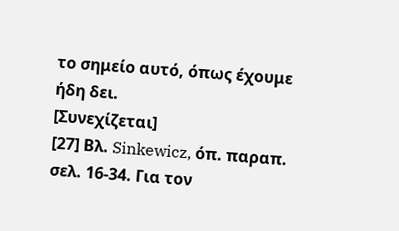το σημείο αυτό, όπως έχουμε ήδη δει.
[Συνεχίζεται]
[27] Βλ. Sinkewicz, όπ. παραπ. σελ. 16-34. Για τον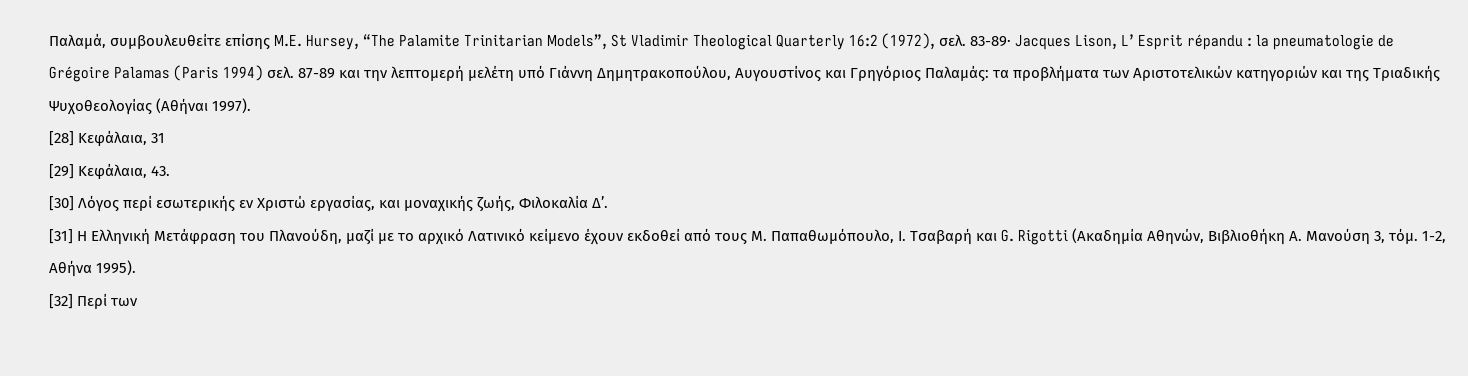Παλαμά, συμβουλευθείτε επίσης M.E. Hursey, “The Palamite Trinitarian Models”, St Vladimir Theological Quarterly 16:2 (1972), σελ. 83-89∙ Jacques Lison, L’ Esprit répandu : la pneumatologie de Grégoire Palamas (Paris 1994) σελ. 87-89 και την λεπτομερή μελέτη υπό Γιάννη Δημητρακοπούλου, Αυγουστίνος και Γρηγόριος Παλαμάς: τα προβλήματα των Αριστοτελικών κατηγοριών και της Τριαδικής Ψυχοθεολογίας (Αθήναι 1997).
[28] Κεφάλαια, 31
[29] Κεφάλαια, 43.
[30] Λόγος περί εσωτερικής εν Χριστώ εργασίας, και μοναχικής ζωής, Φιλοκαλία Δ’.
[31] Η Ελληνική Μετάφραση του Πλανούδη, μαζί με το αρχικό Λατινικό κείμενο έχουν εκδοθεί από τους Μ. Παπαθωμόπουλο, Ι. Τσαβαρή και G. Rigotti (Ακαδημία Αθηνών, Βιβλιοθήκη Α. Μανούση 3, τόμ. 1-2, Αθήνα 1995).
[32] Περί των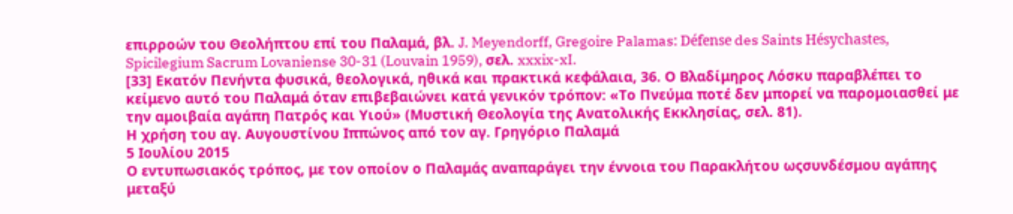επιρροών του Θεολήπτου επί του Παλαμά, βλ. J. Meyendorff, Gregoire Palamas: Défense des Saints Hésychastes, Spicilegium Sacrum Lovaniense 30-31 (Louvain 1959), σελ. xxxix-xI.
[33] Εκατόν Πενήντα φυσικά, θεολογικά, ηθικά και πρακτικά κεφάλαια, 36. Ο Βλαδίμηρος Λόσκυ παραβλέπει το κείμενο αυτό του Παλαμά όταν επιβεβαιώνει κατά γενικόν τρόπον: «Το Πνεύμα ποτέ δεν μπορεί να παρομοιασθεί με την αμοιβαία αγάπη Πατρός και Υιού» (Μυστική Θεολογία της Ανατολικής Εκκλησίας, σελ. 81).
Η χρήση του αγ. Αυγουστίνου Ιππώνος από τον αγ. Γρηγόριο Παλαμά
5 Ιουλίου 2015
Ο εντυπωσιακός τρόπος, με τον οποίον ο Παλαμάς αναπαράγει την έννοια του Παρακλήτου ωςσυνδέσμου αγάπης μεταξύ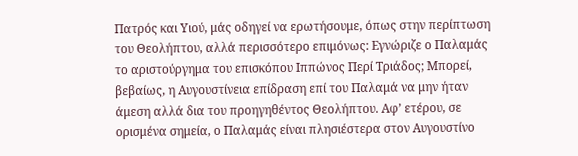Πατρός και Υιού, μάς οδηγεί να ερωτήσουμε, όπως στην περίπτωση του Θεολήπτου, αλλά περισσότερο επιμόνως: Εγνώριζε ο Παλαμάς το αριστούργημα του επισκόπου Ιππώνος Περί Τριάδος; Μπορεί, βεβαίως, η Αυγουστίνεια επίδραση επί του Παλαμά να μην ήταν άμεση αλλά δια του προηγηθέντος Θεολήπτου. Αφ’ ετέρου, σε ορισμένα σημεία, ο Παλαμάς είναι πλησιέστερα στον Αυγουστίνο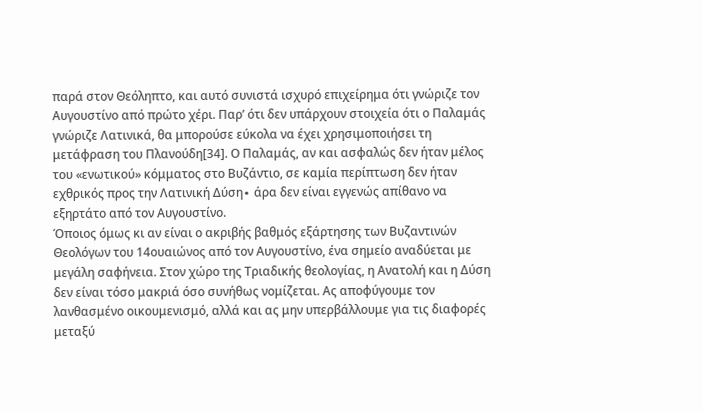παρά στον Θεόληπτο, και αυτό συνιστά ισχυρό επιχείρημα ότι γνώριζε τον Αυγουστίνο από πρώτο χέρι. Παρ’ ότι δεν υπάρχουν στοιχεία ότι ο Παλαμάς γνώριζε Λατινικά, θα μπορούσε εύκολα να έχει χρησιμοποιήσει τη μετάφραση του Πλανούδη[34]. Ο Παλαμάς, αν και ασφαλώς δεν ήταν μέλος του «ενωτικού» κόμματος στο Βυζάντιο, σε καμία περίπτωση δεν ήταν εχθρικός προς την Λατινική Δύση∙ άρα δεν είναι εγγενώς απίθανο να εξηρτάτο από τον Αυγουστίνο.
Όποιος όμως κι αν είναι ο ακριβής βαθμός εξάρτησης των Βυζαντινών Θεολόγων του 14ουαιώνος από τον Αυγουστίνο, ένα σημείο αναδύεται με μεγάλη σαφήνεια. Στον χώρο της Τριαδικής θεολογίας, η Ανατολή και η Δύση δεν είναι τόσο μακριά όσο συνήθως νομίζεται. Ας αποφύγουμε τον λανθασμένο οικουμενισμό, αλλά και ας μην υπερβάλλουμε για τις διαφορές μεταξύ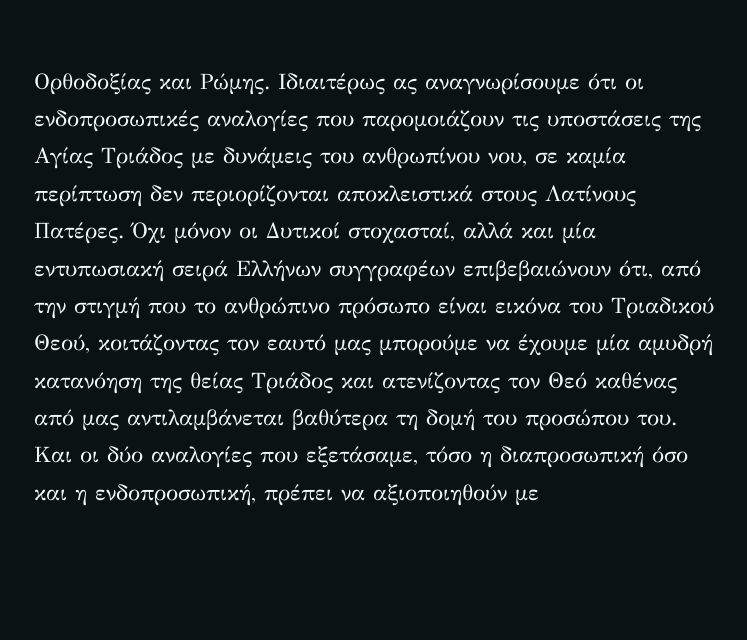Ορθοδοξίας και Ρώμης. Ιδιαιτέρως ας αναγνωρίσουμε ότι οι ενδοπροσωπικές αναλογίες που παρομοιάζουν τις υποστάσεις της Αγίας Τριάδος με δυνάμεις του ανθρωπίνου νου, σε καμία περίπτωση δεν περιορίζονται αποκλειστικά στους Λατίνους Πατέρες. Όχι μόνον οι Δυτικοί στοχασταί, αλλά και μία εντυπωσιακή σειρά Ελλήνων συγγραφέων επιβεβαιώνουν ότι, από την στιγμή που το ανθρώπινο πρόσωπο είναι εικόνα του Τριαδικού Θεού, κοιτάζοντας τον εαυτό μας μπορούμε να έχουμε μία αμυδρή κατανόηση της θείας Τριάδος και ατενίζοντας τον Θεό καθένας από μας αντιλαμβάνεται βαθύτερα τη δομή του προσώπου του.
Και οι δύο αναλογίες που εξετάσαμε, τόσο η διαπροσωπική όσο και η ενδοπροσωπική, πρέπει να αξιοποιηθούν με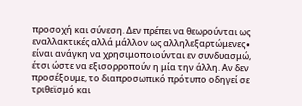προσοχή και σύνεση. Δεν πρέπει να θεωρούνται ως εναλλακτικές αλλά μάλλον ως αλληλεξαρτώμενες∙ είναι ανάγκη να χρησιμοποιούνται εν συνδυασμώ, έτσι ώστε να εξισορροπούν η μία την άλλη. Αν δεν προσέξουμε, το διαπροσωπικό πρότυπο οδηγεί σε τριθεϊσμό και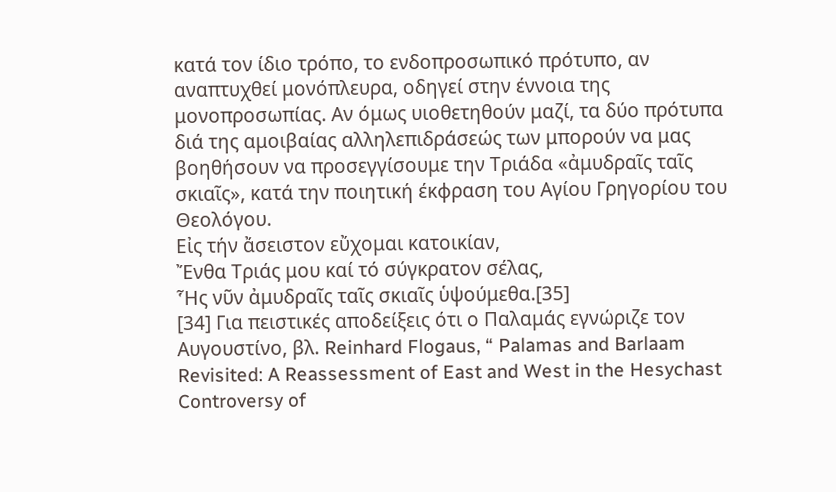κατά τον ίδιο τρόπο, το ενδοπροσωπικό πρότυπο, αν αναπτυχθεί μονόπλευρα, οδηγεί στην έννοια της μονοπροσωπίας. Αν όμως υιοθετηθούν μαζί, τα δύο πρότυπα διά της αμοιβαίας αλληλεπιδράσεώς των μπορούν να μας βοηθήσουν να προσεγγίσουμε την Τριάδα «ἀμυδραῖς ταῖς σκιαῖς», κατά την ποιητική έκφραση του Αγίου Γρηγορίου του Θεολόγου.
Εἰς τήν ἄσειστον εὔχομαι κατοικίαν,
Ἔνθα Τριάς μου καί τό σύγκρατον σέλας,
Ἧς νῦν ἀμυδραῖς ταῖς σκιαῖς ὑψούμεθα.[35]
[34] Για πειστικές αποδείξεις ότι ο Παλαμάς εγνώριζε τον Αυγουστίνο, βλ. Reinhard Flogaus, “ Palamas and Barlaam Revisited: A Reassessment of East and West in the Hesychast Controversy of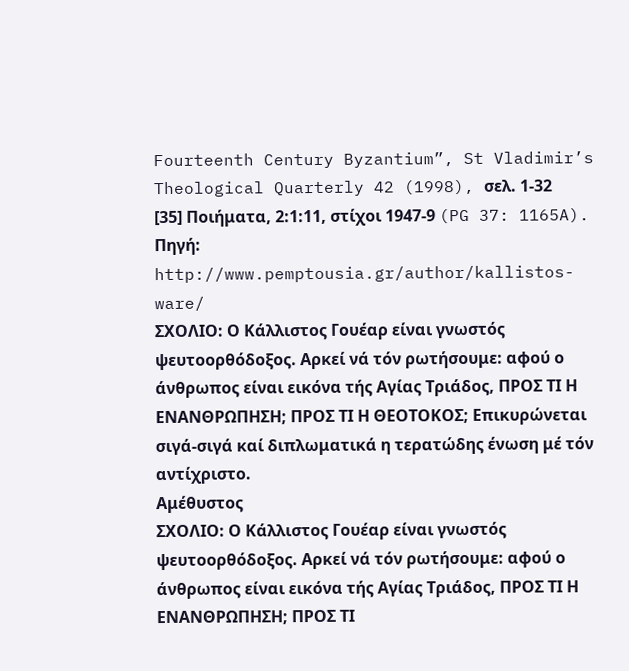Fourteenth Century Byzantium”, St Vladimir’s Theological Quarterly 42 (1998), σελ. 1-32
[35] Ποιήματα, 2:1:11, στίχοι 1947-9 (PG 37: 1165A).
Πηγή: http://www.pemptousia.gr/author/kallistos-ware/
ΣΧΟΛΙΟ: Ο Κάλλιστος Γουέαρ είναι γνωστός ψευτοορθόδοξος. Αρκεί νά τόν ρωτήσουμε: αφού ο άνθρωπος είναι εικόνα τής Αγίας Τριάδος, ΠΡΟΣ ΤΙ Η ΕΝΑΝΘΡΩΠΗΣΗ; ΠΡΟΣ ΤΙ Η ΘΕΟΤΟΚΟΣ; Επικυρώνεται σιγά-σιγά καί διπλωματικά η τερατώδης ένωση μέ τόν αντίχριστο.
Αμέθυστος
ΣΧΟΛΙΟ: Ο Κάλλιστος Γουέαρ είναι γνωστός ψευτοορθόδοξος. Αρκεί νά τόν ρωτήσουμε: αφού ο άνθρωπος είναι εικόνα τής Αγίας Τριάδος, ΠΡΟΣ ΤΙ Η ΕΝΑΝΘΡΩΠΗΣΗ; ΠΡΟΣ ΤΙ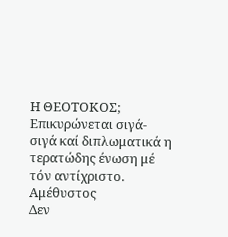Η ΘΕΟΤΟΚΟΣ; Επικυρώνεται σιγά-σιγά καί διπλωματικά η τερατώδης ένωση μέ τόν αντίχριστο.
Αμέθυστος
Δεν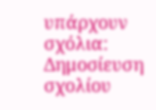υπάρχουν σχόλια:
Δημοσίευση σχολίου